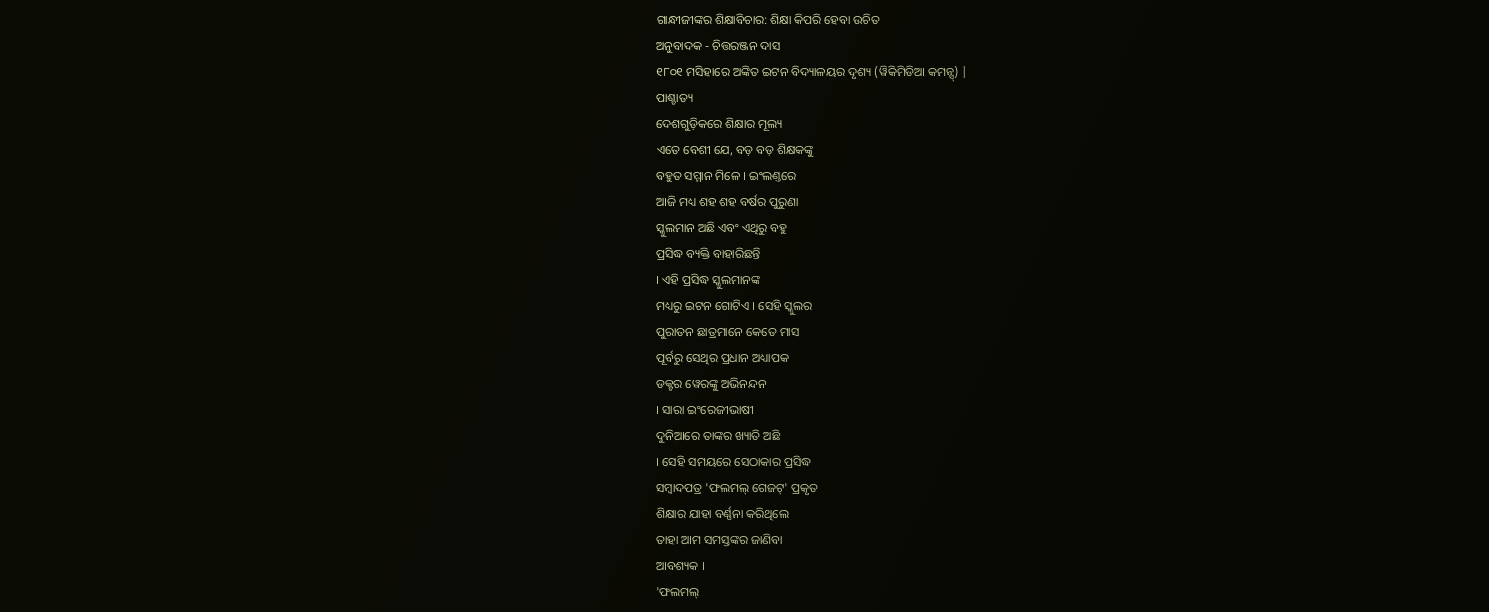ଗାନ୍ଧୀଜୀଙ୍କର ଶିକ୍ଷାବିଚାର: ଶିକ୍ଷା କିପରି ହେବା ଉଚିତ
ଅନୁବାଦକ - ଚିତ୍ତରଞ୍ଜନ ଦାସ
୧୮୦୧ ମସିହାରେ ଅଙ୍କିତ ଇଟନ ବିଦ୍ୟାଳୟର ଦୃଶ୍ୟ (ୱିକିମିଡିଆ କମନ୍ସ୍) |
ପାଶ୍ଚାତ୍ୟ
ଦେଶଗୁଡ଼ିକରେ ଶିକ୍ଷାର ମୂଲ୍ୟ
ଏତେ ବେଶୀ ଯେ, ବଡ଼ ବଡ଼ ଶିକ୍ଷକଙ୍କୁ
ବହୁତ ସମ୍ମାନ ମିଳେ । ଇଂଲଣ୍ତରେ
ଆଜି ମଧ୍ୟ ଶହ ଶହ ବର୍ଷର ପୁରୁଣା
ସ୍କୁଲମାନ ଅଛି ଏବଂ ଏଥିରୁ ବହୁ
ପ୍ରସିଦ୍ଧ ବ୍ୟକ୍ତି ବାହାରିଛନ୍ତି
। ଏହି ପ୍ରସିଦ୍ଧ ସ୍କୁଲମାନଙ୍କ
ମଧ୍ୟରୁ ଇଟନ ଗୋଟିଏ । ସେହି ସ୍କୁଲର
ପୁରାତନ ଛାତ୍ରମାନେ କେତେ ମାସ
ପୂର୍ବରୁ ସେଥିର ପ୍ରଧାନ ଅଧ୍ୟାପକ
ଡକ୍ଟର ୱେରଙ୍କୁ ଅଭିନନ୍ଦନ
। ସାରା ଇଂରେଜୀଭାଷୀ
ଦୁନିଆରେ ତାଙ୍କର ଖ୍ୟାତି ଅଛି
। ସେହି ସମୟରେ ସେଠାକାର ପ୍ରସିଦ୍ଧ
ସମ୍ୱାଦପତ୍ର 'ଫଲମଲ୍ ଗେଜଟ୍' ପ୍ରକୃତ
ଶିକ୍ଷାର ଯାହା ବର୍ଣ୍ଣନା କରିଥିଲେ
ତାହା ଆମ ସମସ୍ତଙ୍କର ଜାଣିବା
ଆବଶ୍ୟକ ।
'ଫଲମଲ୍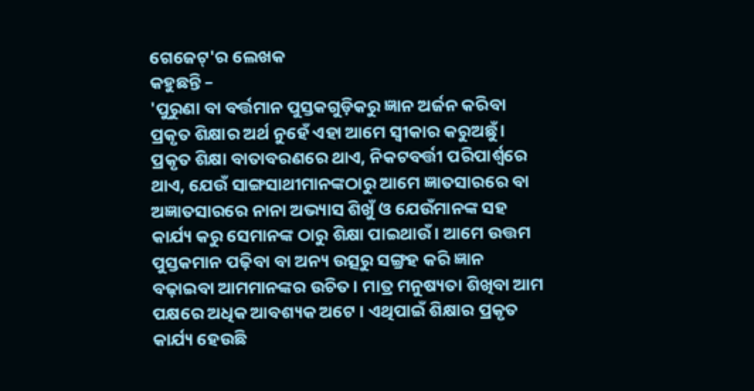ଗେଜେଟ୍'ର ଲେଖକ
କହୁଛନ୍ତି –
'ପୁରୁଣା ବା ବର୍ତ୍ତମାନ ପୁସ୍ତକଗୁଡ଼ିକରୁ ଜ୍ଞାନ ଅର୍ଜନ କରିବା ପ୍ରକୃତ ଶିକ୍ଷାର ଅର୍ଥ ନୁହେଁ ଏହା ଆମେ ସ୍ୱୀକାର କରୁଅଛୁଁ । ପ୍ରକୃତ ଶିକ୍ଷା ବାତାବରଣରେ ଥାଏ, ନିକଟବର୍ତ୍ତୀ ପରିପାର୍ଶ୍ୱରେ ଥାଏ, ଯେଉଁ ସାଙ୍ଗସାଥୀମାନଙ୍କଠାରୁ ଆମେ ଜ୍ଞାତସାରରେ ବା ଅଜ୍ଞାତସାରରେ ନାନା ଅଭ୍ୟାସ ଶିଖୁଁ ଓ ଯେଉଁମାନଙ୍କ ସହ କାର୍ଯ୍ୟ କରୁ ସେମାନଙ୍କ ଠାରୁ ଶିକ୍ଷା ପାଇଥାଉଁ । ଆମେ ଉତ୍ତମ ପୁସ୍ତକମାନ ପଢ଼ିବା ବା ଅନ୍ୟ ଉତ୍ସରୁ ସଙ୍ଗ୍ରହ କରି ଜ୍ଞାନ ବଢ଼ାଇବା ଆମମାନଙ୍କର ଉଚିତ । ମାତ୍ର ମନୁଷ୍ୟତା ଶିଖିବା ଆମ ପକ୍ଷରେ ଅଧିକ ଆବଶ୍ୟକ ଅଟେ । ଏଥିପାଇଁ ଶିକ୍ଷାର ପ୍ରକୃତ କାର୍ଯ୍ୟ ହେଉଛି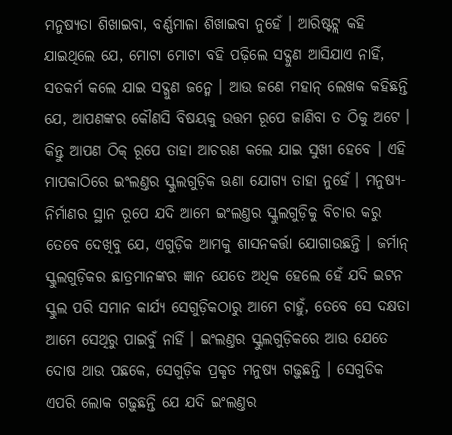ମନୁଷ୍ୟତା ଶିଖାଇବା, ବର୍ଣ୍ଣମାଳା ଶିଖାଇବା ନୁହେଁ । ଆରିଷ୍ଟଟ୍ଲ କହି ଯାଇଥିଲେ ଯେ, ମୋଟା ମୋଟା ବହି ପଢ଼ିଲେ ସଦ୍ଗୁଣ ଆସିଯାଏ ନାହିଁ, ସତକର୍ମ କଲେ ଯାଇ ସଦ୍ଗୁଣ ଜନ୍ମେ । ଆଉ ଜଣେ ମହାନ୍ ଲେଖକ କହିଛନ୍ତି ଯେ, ଆପଣଙ୍କର କୌଣସି ବିଷୟକୁ ଉତ୍ତମ ରୂପେ ଜାଣିବା ତ ଠିକୁ ଅଟେ । କିନ୍ତୁ ଆପଣ ଠିକ୍ ରୂପେ ତାହା ଆଚରଣ କଲେ ଯାଇ ସୁଖୀ ହେବେ । ଏହି ମାପକାଠିରେ ଇଂଲଣ୍ତର ସ୍କୁଲଗୁଡ଼ିକ ଊଣା ଯୋଗ୍ୟ ତାହା ନୁହେଁ । ମନୁଷ୍ୟ-ନିର୍ମାଣର ସ୍ଥାନ ରୂପେ ଯଦି ଆମେ ଇଂଲଣ୍ତର ସ୍କୁଲଗୁଡ଼ିକୁ ବିଚାର କରୁ ତେବେ ଦେଖିବୁ ଯେ, ଏଗୁଡ଼ିକ ଆମକୁ ଶାସନକର୍ତ୍ତା ଯୋଗାଉଛନ୍ତି । ଜର୍ମାନ୍ ସ୍କୁଲଗୁଡ଼ିକର ଛାତ୍ରମାନଙ୍କର ଜ୍ଞାନ ଯେତେ ଅଧିକ ହେଲେ ହେଁ ଯଦି ଇଟନ ସ୍କୁଲ ପରି ସମାନ କାର୍ଯ୍ୟ ସେଗୁଡ଼ିକଠାରୁ ଆମେ ଚାହୁଁ, ତେବେ ସେ ଦକ୍ଷତା ଆମେ ସେଥିରୁ ପାଇବୁଁ ନାହିଁ । ଇଂଲଣ୍ତର ସ୍କୁଲଗୁଡ଼ିକରେ ଆଉ ଯେତେ ଦୋଷ ଥାଉ ପଛକେ, ସେଗୁଡ଼ିକ ପ୍ରକୃତ ମନୁଷ୍ୟ ଗଢ଼ୁଛନ୍ତି । ସେଗୁଡିକ ଏପରି ଲୋକ ଗଢ଼ୁଛନ୍ତି ଯେ ଯଦି ଇଂଲଣ୍ତର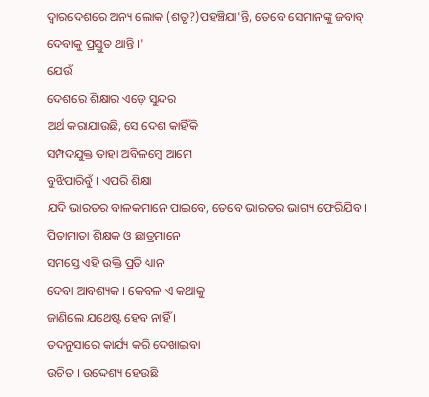ଦ୍ୱାରଦେଶରେ ଅନ୍ୟ ଲୋକ (ଶତୃ?)ପହଞ୍ଚିଯା'ନ୍ତି, ତେବେ ସେମାନଙ୍କୁ ଜବାବ୍ ଦେବାକୁ ପ୍ରସ୍ତୁତ ଥାନ୍ତି ।'
ଯେଉଁ
ଦେଶରେ ଶିକ୍ଷାର ଏଡ଼େ ସୁନ୍ଦର
ଅର୍ଥ କରାଯାଉଛି, ସେ ଦେଶ କାହିଁକି
ସମ୍ପଦଯୁକ୍ତ ତାହା ଅବିଳମ୍ୱେ ଆମେ
ବୁଝିପାରିବୁଁ । ଏପରି ଶିକ୍ଷା
ଯଦି ଭାରତର ବାଳକମାନେ ପାଇବେ, ତେବେ ଭାରତର ଭାଗ୍ୟ ଫେରିଯିବ ।
ପିତାମାତା ଶିକ୍ଷକ ଓ ଛାତ୍ରମାନେ
ସମସ୍ତେ ଏହି ଉକ୍ତି ପ୍ରତି ଧ୍ୟାନ
ଦେବା ଆବଶ୍ୟକ । କେବଳ ଏ କଥାକୁ
ଜାଣିଲେ ଯଥେଷ୍ଟ ହେବ ନାହିଁ ।
ତଦନୁସାରେ କାର୍ଯ୍ୟ କରି ଦେଖାଇବା
ଉଚିତ । ଉଦ୍ଦେଶ୍ୟ ହେଉଛି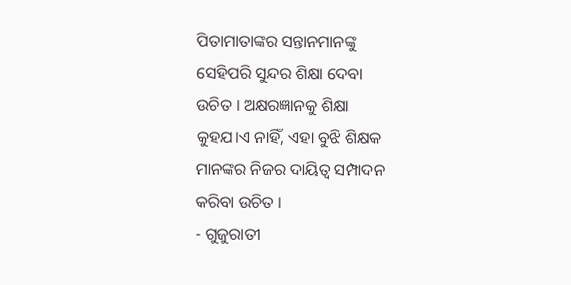ପିତାମାତାଙ୍କର ସନ୍ତାନମାନଙ୍କୁ
ସେହିପରି ସୁନ୍ଦର ଶିକ୍ଷା ଦେବା
ଉଚିତ । ଅକ୍ଷରଜ୍ଞାନକୁ ଶିକ୍ଷା
କୁହଯ।ଏ ନାହିଁ, ଏହା ବୁଝି ଶିକ୍ଷକ
ମାନଙ୍କର ନିଜର ଦାୟିତ୍ୱ ସମ୍ପାଦନ
କରିବା ଉଚିତ ।
- ଗୁଜୁରାତୀ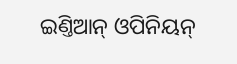ଇଣ୍ତିଆନ୍ ଓପିନିୟନ୍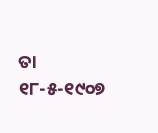ତା ୧୮-୫-୧୯୦୭